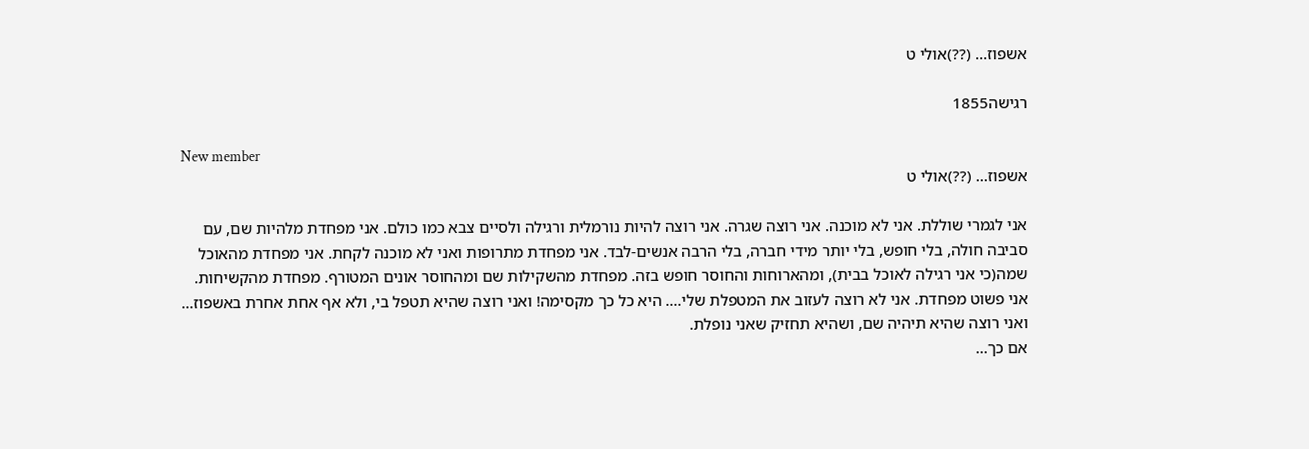אשפוז... (??)אולי ט

רגישה1855

New member
אשפוז... (??)אולי ט

אני לגמרי שוללת. אני לא מוכנה. אני רוצה שגרה. אני רוצה להיות נורמלית ורגילה ולסיים צבא כמו כולם. אני מפחדת מלהיות שם, עם סביבה חולה, בלי חופש, בלי יותר מידי חברה, בלי הרבה אנשים-לבד. אני מפחדת מתרופות ואני לא מוכנה לקחת. אני מפחדת מהאוכל שמה(כי אני רגילה לאוכל בבית), ומהארוחות והחוסר חופש בזה. מפחדת מהשקילות שם ומהחוסר אונים המטורף. מפחדת מהקשיחות. אני פשוט מפחדת. אני לא רוצה לעזוב את המטפלת שלי.... היא כל כך מקסימה! ואני רוצה שהיא תטפל בי, ולא אף אחת אחרת באשפוז... ואני רוצה שהיא תיהיה שם, ושהיא תחזיק שאני נופלת.
אם כך...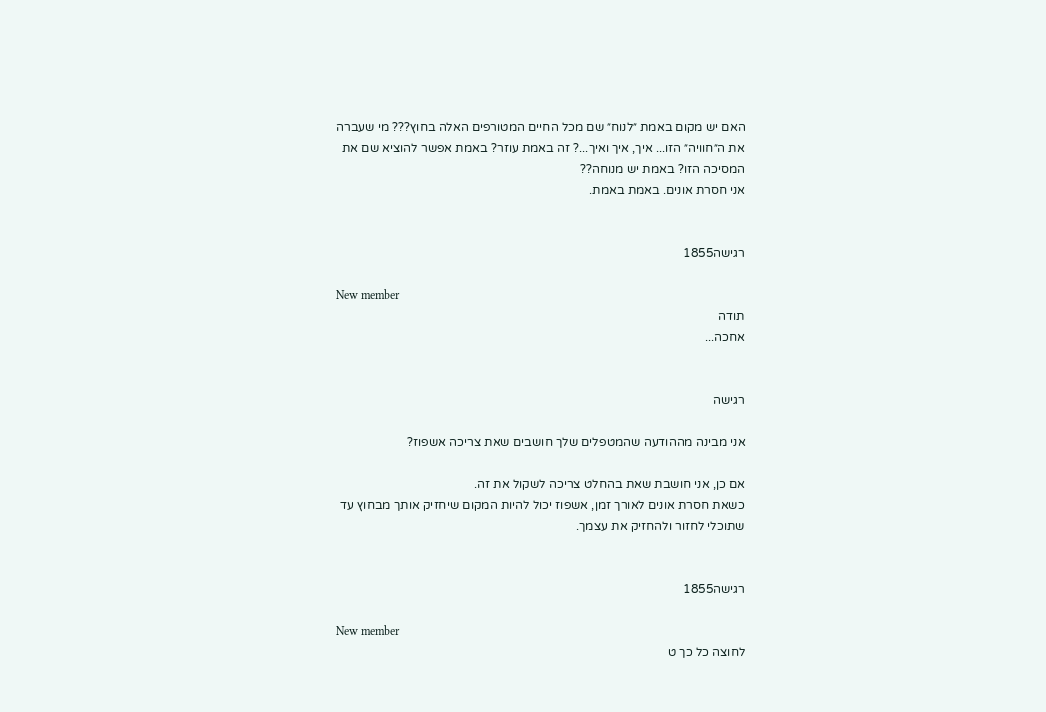האם יש מקום באמת ״לנוח״ שם מכל החיים המטורפים האלה בחוץ??? מי שעברה את ה״חוויה״ הזו... איך, איך ואיך...? זה באמת עוזר? באמת אפשר להוציא שם את המסיכה הזו? באמת יש מנוחה??
אני חסרת אונים. באמת באמת.


רגישה1855

New member
תודה
אחכה...


רגישה

אני מבינה מההודעה שהמטפלים שלך חושבים שאת צריכה אשפוז?

אם כן, אני חושבת שאת בהחלט צריכה לשקול את זה.
כשאת חסרת אונים לאורך זמן, אשפוז יכול להיות המקום שיחזיק אותך מבחוץ עד שתוכלי לחזור ולהחזיק את עצמך.


רגישה1855

New member
לחוצה כל כך ט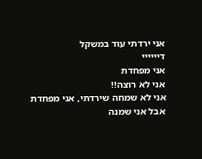אני ירדתי עוד במשקל
דיייייי
אני מפחדת
אני לא רוצה!!
אני לא שמחה שירדתי, אני מפחדת
אבל אני שמנה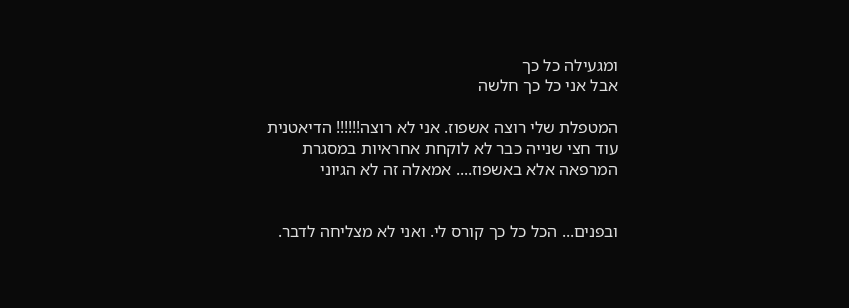ומגעילה כל כך
אבל אני כל כך חלשה

המטפלת שלי רוצה אשפוז. אני לא רוצה!!!!!! הדיאטנית עוד חצי שנייה כבר לא לוקחת אחראיות במסגרת המרפאה אלא באשפוז.... אמאלה זה לא הגיוני


ובפנים... הכל כל כך קורס לי. ואני לא מצליחה לדבר.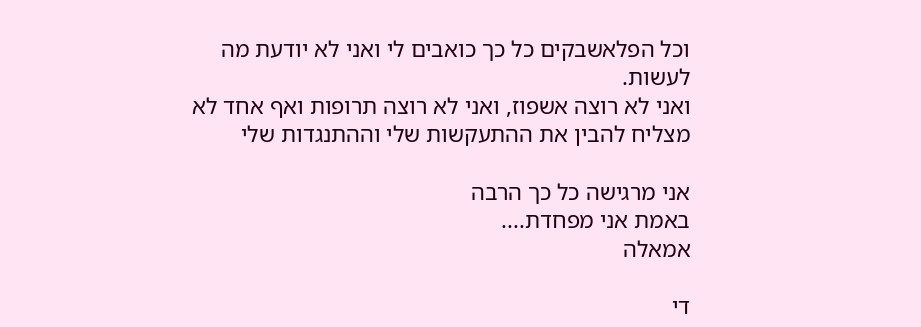וכל הפלאשבקים כל כך כואבים לי ואני לא יודעת מה לעשות.
ואני לא רוצה אשפוז, ואני לא רוצה תרופות ואף אחד לא מצליח להבין את ההתעקשות שלי וההתנגדות שלי

אני מרגישה כל כך הרבה
באמת אני מפחדת....
אמאלה

די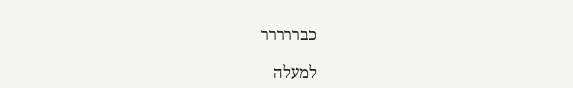כבררררר

למעלה